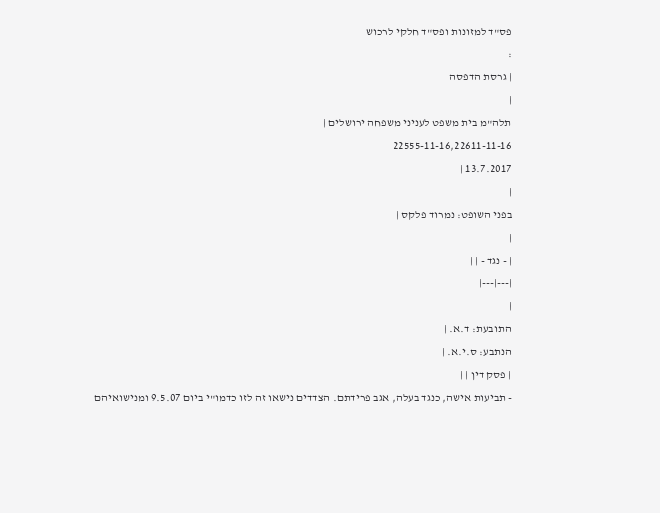פס"ד למזונות ופס"ד חלקי לרכוש
:
| גרסת הדפסה
|
תלה"מ בית משפט לעניני משפחה ירושלים |
22555-11-16,22611-11-16
13.7.2017 |
|
בפני השופט: נמרוד פלקס |
|
| - נגד - | |
|---|---|
|
התובעת: ד.א. |
הנתבע: ס.י.א. |
| פסק דין | |
- תביעות אישה, כנגד בעלה, אגב פרידתם. הצדדים נישאו זה לזו כדמו"י ביום 9.5.07 ומנישואיהם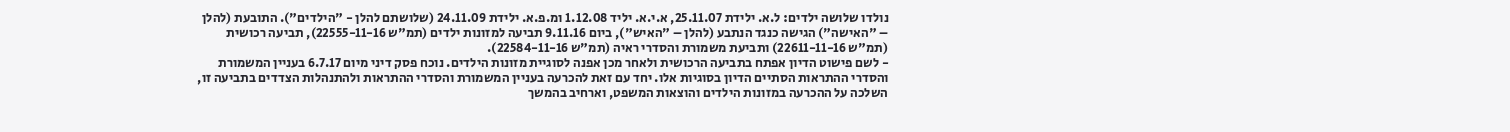נולדו שלושה ילדים: ל.א. ילידת 25.11.07, א.י.א. יליד 1.12.08 ומ.פ.א. ילידת 24.11.09 (שלושתם להלן - "הילדים"). התובעת (להלן – "האישה") הגישה כנגד הנתבע (להלן – "האיש"), ביום 9.11.16 תביעה למזונות ילדים (תמ"ש 22555-11-16), תביעה רכושית (תמ"ש 22611-11-16) ותביעת משמורת והסדרי ראיה (תמ"ש 22584-11-16).
- לשם פישוט הדיון אפתח בתביעה הרכושית ולאחר מכן אפנה לסוגיית מזונות הילדים. נוכח פסק דיני מיום 6.7.17 בעניין המשמורת והסדרי ההתראות הסתיים הדיון בסוגיות אלו. יחד עם זאת להכרעה בעניין המשמורת והסדרי ההתראות ולהתנהלות הצדדים בתביעה זו, השלכה על ההכרעה במזונות הילדים והוצאות המשפט, וארחיב בהמשך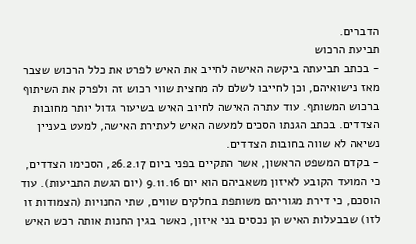הדברים.
תביעת הרכוש
- בכתב תביעתה ביקשה האישה לחייב את האיש לפרט את כלל הרכוש שצבר מאז נישואיהם, וכן לחייבו לשלם לה מחצית שווי רכוש זה ולפרק את השיתוף ברכוש המשותף. עוד עתרה האישה לחיוב האיש בשיעור גדול יותר מחובות הצדדים. בכתב הגנתו הסכים למעשה האיש לעתירת האישה, למעט בעניין נשיאה לא שווה בחובות הצדדים.
- בקדם המשפט הראשון, אשר התקיים בפני ביום 26.2.17, הסכימו הצדדים, כי המועד הקובע לאיזון משאביהם הוא יום 9.11.16 (יום הגשת התביעות). עוד הוסכם, כי דירת מגוריהם משותפת בחלקים שווים, שתי החנויות (הצמודות זו לזו) שבבעלות האיש הן נכסים בני איזון, כאשר בגין החנות אותה רכש האיש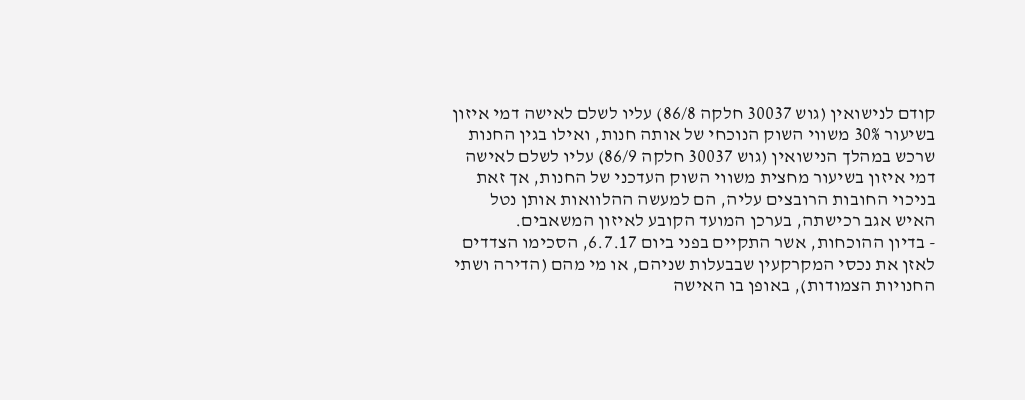קודם לנישואין (גוש 30037 חלקה 86/8) עליו לשלם לאישה דמי איזון בשיעור 30% משווי השוק הנוכחי של אותה חנות, ואילו בגין החנות שרכש במהלך הנישואין (גוש 30037 חלקה 86/9) עליו לשלם לאישה דמי איזון בשיעור מחצית משווי השוק העדכני של החנות, אך זאת בניכוי החובות הרובצים עליה, הם למעשה ההלוואות אותן נטל האיש אגב רכישתה, בערכן המועד הקובע לאיזון המשאבים.
- בדיון ההוכחות, אשר התקיים בפני ביום 6.7.17, הסכימו הצדדים לאזן את נכסי המקרקעין שבבעלות שניהם, או מי מהם (הדירה ושתי החנויות הצמודות), באופן בו האישה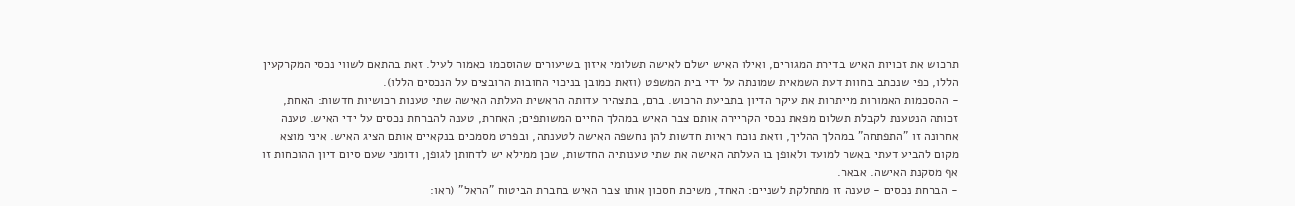תרכוש את זכויות האיש בדירת המגורים, ואילו האיש ישלם לאישה תשלומי איזון בשיעורים שהוסכמו כאמור לעיל. זאת בהתאם לשווי נכסי המקרקעין הללו, כפי שנכתב בחוות דעת השמאית שמונתה על ידי בית המשפט (וזאת כמובן בניכוי החובות הרובצים על הנכסים הללו).
- ההסכמות האמורות מייתרות את עיקר הדיון בתביעת הרכוש. ברם, בתצהיר עדותה הראשית העלתה האישה שתי טענות רכושיות חדשות: האחת, זכותה הנטענת לקבלת תשלום מפאת נכסי הקריירה אותם צבר האיש במהלך החיים המשותפים; האחרת, טענה להברחת נכסים על ידי האיש. טענה אחרונה זו "התפתחה" במהלך ההליך, וזאת נוכח ראיות חדשות להן נחשפה האישה לטענתה, ובפרט מסמכים בנקאיים אותם הציג האיש. איני מוצא מקום להביע דעתי באשר למועד ולאופן בו העלתה האישה את שתי טענותיה החדשות, שכן ממילא יש לדחותן לגופן, ודומני שעם סיום דיון ההוכחות זו אף מסקנת האישה. אבאר.
- הברחת נכסים - טענה זו מתחלקת לשניים: האחד, משיכת חסכון אותו צבר האיש בחברת הביטוח "הראל" (ראו: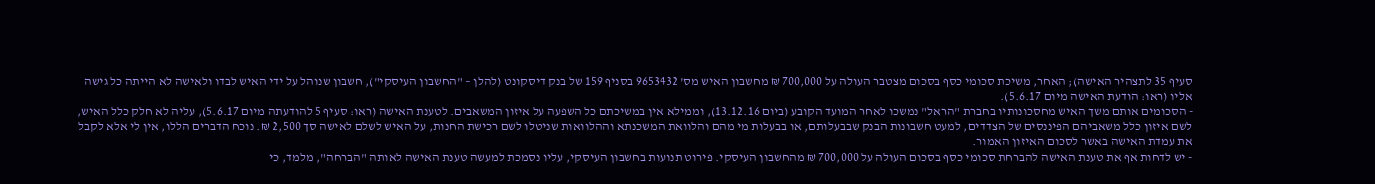סעיף 35 לתצהיר האישה); האחר, משיכת סכומי כסף בסכום מצטבר העולה על 700,000 ₪ מחשבון האיש מס' 9653432 בסניף 159 של בנק דיסקונט (להלן – "החשבון העיסקי"), חשבון שנוהל על ידי האיש לבדו ולאישה לא הייתה כל גישה אליו (ראו: הודעת האישה מיום 5.6.17).
- הסכומים אותם משך האיש מחסכונותיו בחברת "הראל" נמשכו לאחר המועד הקובע (ביום 13.12.16), וממילא אין במשיכתם כל השפעה על איזון המשאבים. לטענת האישה (ראו: סעיף 5 להודעתה מיום 5.6.17), עליה לא חלק כלל האיש, לשם איזון כלל משאביהם הפיננסים של הצדדים, למעט חשבונות הבנק שבבעלותם, או בבעלות מי מהם והלוואת המשכנתא וההלוואות שניטלו לשם רכישת החנות, על האיש לשלם לאישה סך 2,500 ₪. נוכח הדברים הללו, אין לי אלא לקבל את עמדת האישה באשר לסכום האיזון האמור.
- יש לדחות אף את טענת האישה להברחת סכומי כסף בסכום העולה על 700,000 ₪ מהחשבון העיסקי. פירוט תנועות בחשבון העיסקי, עליו נסמכת למעשה טענת האישה לאותה "הברחה", מלמד, כי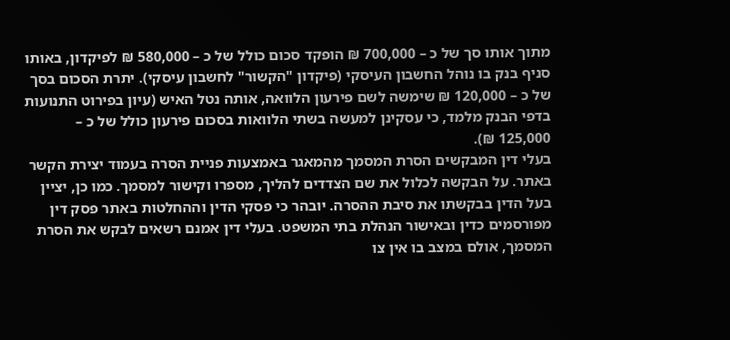מתוך אותו סך של כ – 700,000 ₪ הופקד סכום כולל של כ – 580,000 ₪ לפיקדון, באותו סניף בנק בו נוהל החשבון העיסקי (פיקדון "הקשור" לחשבון עיסקי). יתרת הסכום בסך של כ – 120,000 ₪ שימשה לשם פירעון הלוואה, אותה נטל האיש (עיון בפירוט התנועות בדפי הבנק מלמד, כי עסקינן למעשה בשתי הלוואות בסכום פירעון כולל של כ – 125,000 ₪).
בעלי דין המבקשים הסרת המסמך מהמאגר באמצעות פניית הסרה בעמוד יצירת הקשר באתר. על הבקשה לכלול את שם הצדדים להליך, מספרו וקישור למסמך. כמו כן, יציין בעל הדין בבקשתו את סיבת ההסרה. יובהר כי פסקי הדין וההחלטות באתר פסק דין מפורסמים כדין ובאישור הנהלת בתי המשפט. בעלי דין אמנם רשאים לבקש את הסרת המסמך, אולם במצב בו אין צו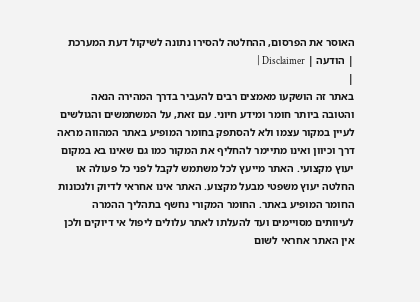האוסר את הפרסום, ההחלטה להסירו נתונה לשיקול דעת המערכת
| הודעה | Disclaimer |
|
באתר זה הושקעו מאמצים רבים להעביר בדרך המהירה הנאה והטובה ביותר חומר ומידע חיוני. עם זאת, על המשתמשים והגולשים לעיין במקור עצמו ולא להסתפק בחומר המופיע באתר המהווה מראה דרך וכיוון ואינו מתיימר להחליף את המקור כמו גם שאינו בא במקום יעוץ מקצועי. האתר מייעץ לכל משתמש לקבל לפני כל פעולה או החלטה יעוץ משפטי מבעל מקצוע. האתר אינו אחראי לדיוק ולנכונות החומר המופיע באתר. החומר המקורי נחשף בתהליך ההמרה לעיוותים מסויימים ועד להעלתו לאתר עלולים ליפול אי דיוקים ולכן אין האתר אחראי לשום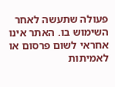פעולה שתעשה לאחר השימוש בו. האתר אינו אחראי לשום פרסום או לאמיתות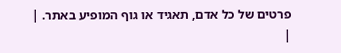פרטים של כל אדם, תאגיד או גוף המופיע באתר. |
|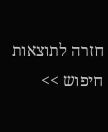חזרה לתוצאות חיפוש >>